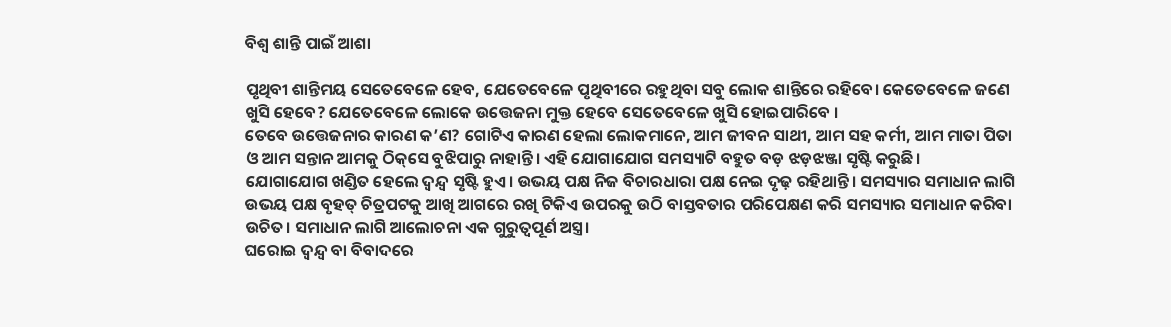ବିଶ୍ୱ ଶାନ୍ତି ପାଇଁ ଆଶା

ପୃଥିବୀ ଶାନ୍ତିମୟ ସେତେବେଳେ ହେବ, ଯେତେବେଳେ ପୃଥିବୀରେ ରହୁଥିବା ସବୁ ଲୋକ ଶାନ୍ତିରେ ରହିବେ। କେତେବେଳେ ଜଣେ ଖୁସି ହେବେ? ଯେତେବେଳେ ଲୋକେ ଉତ୍ତେଜନା ମୁକ୍ତ ହେବେ ସେତେବେଳେ ଖୁସି ହୋଇପାରିବେ ।
ତେବେ ଉତ୍ତେଜନାର କାରଣ କ’ଣ? ଗୋଟିଏ କାରଣ ହେଲା ଲୋକମାନେ, ଆମ ଜୀବନ ସାଥୀ, ଆମ ସହ କର୍ମୀ, ଆମ ମାତା ପିତା ଓ ଆମ ସନ୍ତାନ ଆମକୁ ଠିକ୍‌ସେ ବୁଝିପାରୁ ନାହାନ୍ତି। ଏହି ଯୋଗାଯୋଗ ସମସ୍ୟାଟି ବହୁତ ବଡ଼ ଝଡ଼ଝଞ୍ଜା ସୃଷ୍ଟି କରୁଛି।
ଯୋଗାଯୋଗ ଖଣ୍ଡିତ ହେଲେ ଦ୍ୱନ୍ଦ୍ୱ ସୃଷ୍ଟି ହୁଏ। ଉଭୟ ପକ୍ଷ ନିଜ ବିଚାରଧାରା ପକ୍ଷ ନେଇ ଦୃଢ଼ ରହିଥାନ୍ତି। ସମସ୍ୟାର ସମାଧାନ ଲାଗି ଉଭୟ ପକ୍ଷ ବୃହତ୍‌ ଚିତ୍ରପଟକୁ ଆଖି ଆଗରେ ରଖି ଟିକିଏ ଉପରକୁ ଉଠି ବାସ୍ତବତାର ପରିପେକ୍ଷଣ କରି ସମସ୍ୟାର ସମାଧାନ କରିବା ଉଚିତ। ସମାଧାନ ଲାଗି ଆଲୋଚନା ଏକ ଗୁରୁତ୍ୱପୂର୍ଣ ଅସ୍ତ୍ର।
ଘରୋଇ ଦ୍ୱନ୍ଦ୍ୱ ବା ବିବାଦରେ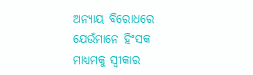ଅନ୍ୟାୟ ବିରୋଧରେ ଯେଉଁମାନେ ହିଂସକ ମାଧ୍ୟମକୁ ସ୍ବୀକାର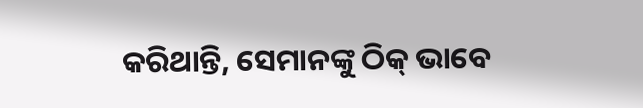କରିଥାନ୍ତି, ସେମାନଙ୍କୁ ଠିକ୍‌ ଭାବେ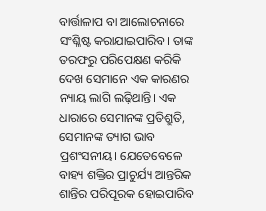ବାର୍ତ୍ତାଳାପ ବା ଆଲୋଚନାରେ ସଂଶ୍ଳିଷ୍ଟ କରାଯାଇପାରିବ। ତାଙ୍କ ତରଫରୁ ପରିପେକ୍ଷଣ କରିକି ଦେଖ ସେମାନେ ଏକ କାରଣର ନ୍ୟାୟ ଲାଗି ଲଢ଼ିଥାନ୍ତି। ଏକ ଧାରାରେ ସେମାନଙ୍କ ପ୍ରତିଶ୍ରୁତି, ସେମାନଙ୍କ ତ୍ୟାଗ ଭାବ ପ୍ରଶଂସନୀୟ। ଯେତେବେଳେ ବାହ୍ୟ ଶକ୍ତିର ପ୍ରାଚୁର୍ଯ୍ୟ ଆନ୍ତରିକ ଶାନ୍ତିର ପରିପୂରକ ହୋଇପାରିବ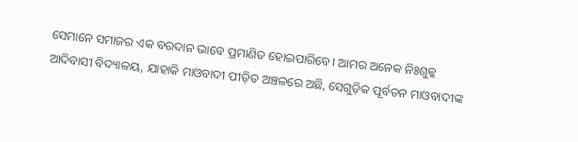ସେମାନେ ସମାଜର ଏକ ବରଦାନ ଭାବେ ପ୍ରମାଣିତ ହୋଇପାରିବେ। ଆମର ଅନେକ ନିଃଶୁଳ୍କ ଆଦିବାସୀ ବିଦ୍ୟାଳୟ, ଯାହାକି ମାଓବାଦୀ ପୀଡ଼ିତ ଅଞ୍ଚଳରେ ଅଛି, ସେଗୁଡ଼ିକ ପୂର୍ବତନ ମାଓବାଦୀଙ୍କ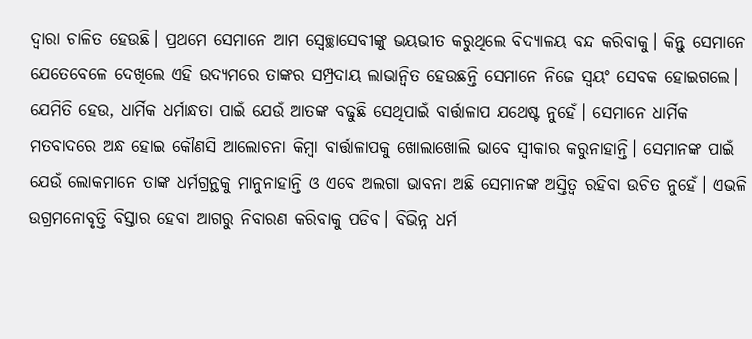ଦ୍ୱାରା ଚାଳିତ ହେଉଛି। ପ୍ରଥମେ ସେମାନେ ଆମ ସ୍ବେଚ୍ଛାସେବୀଙ୍କୁ ଭୟଭୀତ କରୁଥିଲେ ବିଦ୍ୟାଳୟ ବନ୍ଦ କରିବାକୁ। କିନ୍ତୁ ସେମାନେ ଯେତେବେଳେ ଦେଖିଲେ ଏହି ଉଦ୍ୟମରେ ତାଙ୍କର ସମ୍ପ୍ରଦାୟ ଲାଭାନ୍ବିତ ହେଉଛନ୍ତି ସେମାନେ ନିଜେ ସ୍ବୟଂ ସେବକ ହୋଇଗଲେ।
ଯେମିତି ହେଉ, ଧାର୍ମିକ ଧର୍ମାନ୍ଧତା ପାଇଁ ଯେଉଁ ଆତଙ୍କ ବଢୁଛି ସେଥିପାଇଁ ବାର୍ତ୍ତାଳାପ ଯଥେଷ୍ଟ ନୁହେଁ। ସେମାନେ ଧାର୍ମିକ ମତବାଦରେ ଅନ୍ଧ ହୋଇ କୌଣସି ଆଲୋଚନା କିମ୍ବା ବାର୍ତ୍ତାଳାପକୁ ଖୋଲାଖୋଲି ଭାବେ ସ୍ବୀକାର କରୁନାହାନ୍ତି। ସେମାନଙ୍କ ପାଇଁ ଯେଉଁ ଲୋକମାନେ ତାଙ୍କ ଧର୍ମଗ୍ରନ୍ଥକୁ ମାନୁନାହାନ୍ତି ଓ ଏବେ ଅଲଗା ଭାବନା ଅଛି ସେମାନଙ୍କ ଅସ୍ତିତ୍ୱ ରହିବା ଉଚିତ ନୁହେଁ। ଏଭଳି ଉଗ୍ରମନୋବୃତ୍ତି ବିସ୍ତାର ହେବା ଆଗରୁ ନିବାରଣ କରିବାକୁ ପଡିବ। ବିଭିନ୍ନ ଧର୍ମ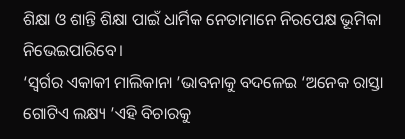ଶିକ୍ଷା ଓ ଶାନ୍ତି ଶିକ୍ଷା ପାଇଁ ଧାର୍ମିକ ନେତାମାନେ ନିରପେକ୍ଷ ଭୂମିକା ନିଭେଇପାରିବେ।
‘ସ୍ବର୍ଗର ଏକାକୀ ମାଲିକାନା ’ଭାବନାକୁ ବଦଳେଇ ‘ଅନେକ ରାସ୍ତା ଗୋଟିଏ ଲକ୍ଷ୍ୟ ’ଏହି ବିଚାରକୁ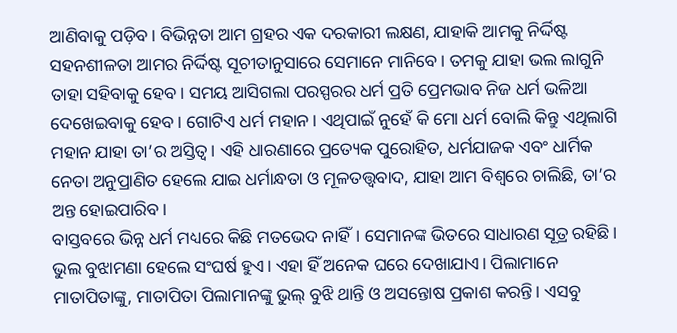ଆଣିବାକୁ ପଡ଼ିବ। ବିଭିନ୍ନତା ଆମ ଗ୍ରହର ଏକ ଦରକାରୀ ଲକ୍ଷଣ, ଯାହାକି ଆମକୁ ନିର୍ଦ୍ଦିଷ୍ଟ ସହନଶୀଳତା ଆମର ନିର୍ଦ୍ଦିଷ୍ଟ ସୂଚୀତାନୁସାରେ ସେମାନେ ମାନିବେ। ତମକୁ ଯାହା ଭଲ ଲାଗୁନି ତାହା ସହିବାକୁ ହେବ। ସମୟ ଆସିଗଲା ପରସ୍ପରର ଧର୍ମ ପ୍ରତି ପ୍ରେମଭାବ ନିଜ ଧର୍ମ ଭଳିଆ ଦେଖେଇବାକୁ ହେବ। ଗୋଟିଏ ଧର୍ମ ମହାନ। ଏଥିପାଇଁ ନୁହେଁ କି ମୋ ଧର୍ମ ବୋଲି କିନ୍ତୁ ଏଥିଲାଗି ମହାନ ଯାହା ତା’ର ଅସ୍ତିତ୍ୱ। ଏହି ଧାରଣାରେ ପ୍ରତ୍ୟେକ ପୁରୋହିତ, ଧର୍ମଯାଜକ ଏବଂ ଧାର୍ମିକ ନେତା ଅନୁପ୍ରାଣିତ ହେଲେ ଯାଇ ଧର୍ମାନ୍ଧତା ଓ ମୂଳତତ୍ତ୍ୱବାଦ, ଯାହା ଆମ ବିଶ୍ୱରେ ଚାଲିଛି, ତା’ର ଅନ୍ତ ହୋଇପାରିବ।
ବାସ୍ତବରେ ଭିନ୍ନ ଧର୍ମ ମଧ୍ୟରେ କିଛି ମତଭେଦ ନାହିଁ। ସେମାନଙ୍କ ଭିତରେ ସାଧାରଣ ସୂତ୍ର ରହିଛି। ଭୁଲ ବୁଝାମଣା ହେଲେ ସଂଘର୍ଷ ହୁଏ। ଏହା ହିଁ ଅନେକ ଘରେ ଦେଖାଯାଏ। ପିଲାମାନେ ମାତାପିତାଙ୍କୁ, ମାତାପିତା ପିଲାମାନଙ୍କୁ ଭୁଲ୍‌ ବୁଝି ଥାନ୍ତି ଓ ଅସନ୍ତୋଷ ପ୍ରକାଶ କରନ୍ତି। ଏସବୁ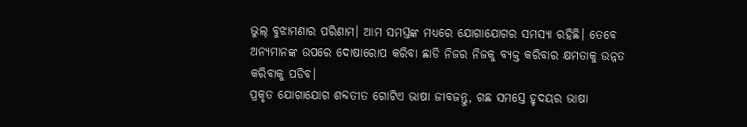ଭୁଲ୍‌ ବୁଝାମଣାର ପରିଣାମ। ଆମ ସମସ୍ତଙ୍କ ମଧ୍ୟରେ ଯୋଗାଯୋଗର ସମସ୍ୟା ରହିଛି। ତେବେ ଅନ୍ୟମାନଙ୍କ ଉପରେ ଦୋଷାରୋପ କରିବା ଛାଡି ନିଜର ନିଜକୁ ବ୍ୟକ୍ତ କରିବାର କ୍ଷମତାକୁ ଉନ୍ନତ କରିବାକୁ ପଡିବ।
ପ୍ରକୃତ ଯୋଗାଯୋଗ ଶବ୍ଦତୀତ ଗୋଟିଏ ଭାଷା ଜୀବଜନ୍ତୁ, ଗଛ ସମସ୍ତେ ହୃଦୟର ଭାଷା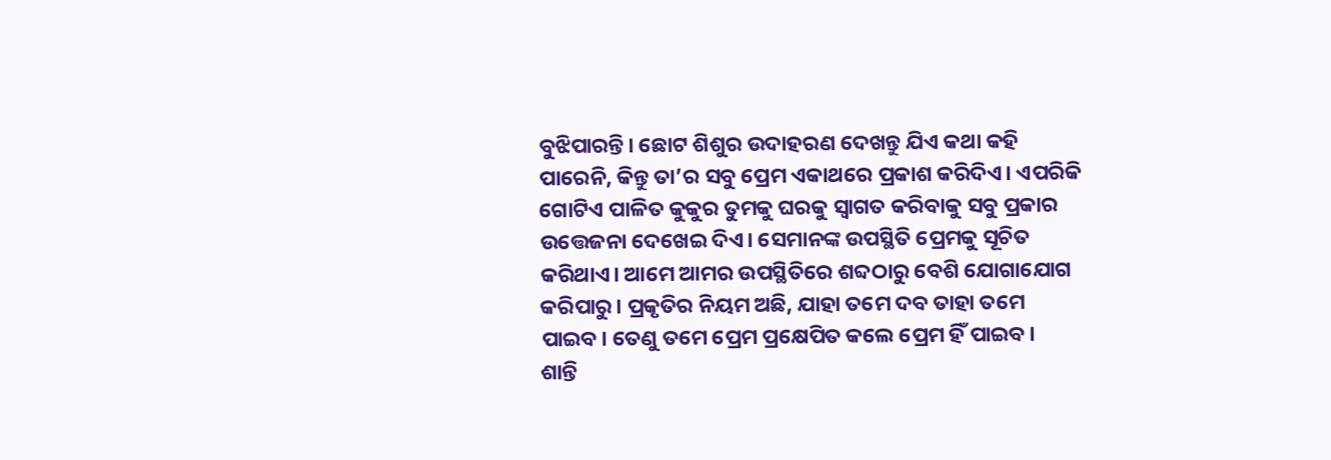ବୁଝିପାରନ୍ତି। ଛୋଟ ଶିଶୁର ଉଦାହରଣ ଦେଖନ୍ତୁ ଯିଏ କଥା କହି ପାରେନି, କିନ୍ତୁ ତା’ର ସବୁ ପ୍ରେମ ଏକାଥରେ ପ୍ରକାଶ କରିଦିଏ। ଏପରିକି ଗୋଟିଏ ପାଳିତ କୁକୁର ତୁମକୁ ଘରକୁ ସ୍ବାଗତ କରିବାକୁ ସବୁ ପ୍ରକାର ଉତ୍ତେଜନା ଦେଖେଇ ଦିଏ। ସେମାନଙ୍କ ଉପସ୍ଥିତି ପ୍ରେମକୁ ସୂଚିତ କରିଥାଏ। ଆମେ ଆମର ଉପସ୍ଥିତିରେ ଶବ୍ଦଠାରୁ ବେଶି ଯୋଗାଯୋଗ କରିପାରୁ। ପ୍ରକୃତିର ନିୟମ ଅଛି, ଯାହା ତମେ ଦବ ତାହା ତମେ ପାଇବ। ତେଣୁ ତମେ ପ୍ରେମ ପ୍ରକ୍ଷେପିତ କଲେ ପ୍ରେମ ହିଁ ପାଇବ।
ଶାନ୍ତି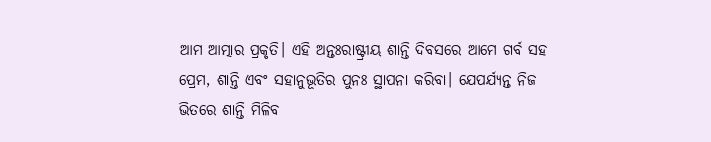ଆମ ଆତ୍ମାର ପ୍ରକୃତି। ଏହି ଅନ୍ତଃରାଷ୍ଟ୍ରୀୟ ଶାନ୍ତି ଦିବସରେ ଆମେ ଗର୍ବ ସହ ପ୍ରେମ, ଶାନ୍ତି ଏବଂ ସହାନୁଭୂତିର ପୁନଃ ସ୍ଥାପନା କରିବା। ଯେପର୍ଯ୍ୟନ୍ତ ନିଜ ଭିତରେ ଶାନ୍ତି ମିଳିବ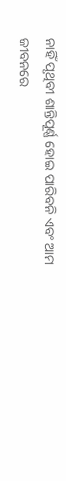ନାହିଁ ପୃଥିବୀ ଶାନ୍ତିପୂର୍ଣ୍ଣ ହୋଇ ପାରିବନି ଏବଂ ଆମ ଜୀବନରେ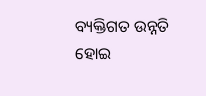ବ୍ୟକ୍ତିଗତ ଉନ୍ନତି ହୋଇ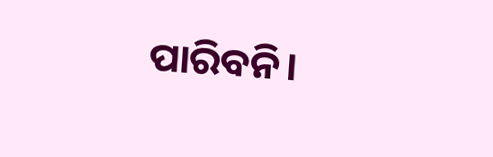ପାରିବନି।